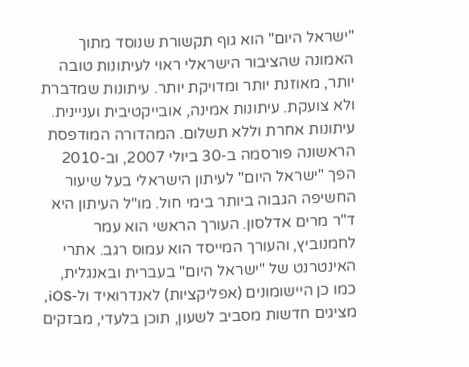"ישראל היום" הוא גוף תקשורת שנוסד מתוך האמונה שהציבור הישראלי ראוי לעיתונות טובה יותר, מאוזנת יותר ומדויקת יותר. עיתונות שמדברת ולא צועקת. עיתונות אמינה, אובייקטיבית ועניינית. עיתונות אחרת וללא תשלום. המהדורה המודפסת הראשונה פורסמה ב-30 ביולי 2007, וב-2010 הפך "ישראל היום" לעיתון הישראלי בעל שיעור החשיפה הגבוה ביותר בימי חול. מו"ל העיתון היא ד"ר מרים אדלסון. העורך הראשי הוא עמר לחמנוביץ, והעורך המייסד הוא עמוס רגב. אתרי האינטרנט של "ישראל היום" בעברית ובאנגלית, כמו כן היישומונים (אפליקציות) לאנדרואיד ול-iOS, מציגים חדשות מסביב לשעון, תוכן בלעדי, מבזקים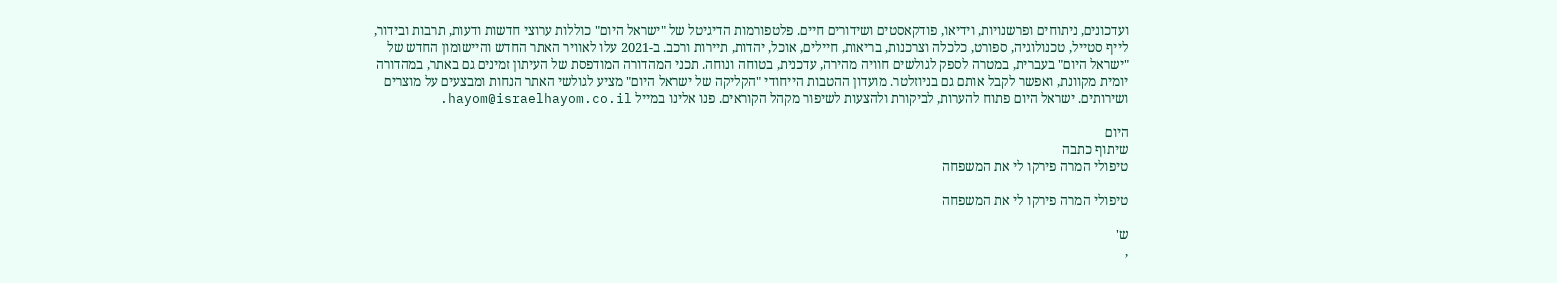ועדכונים, ניתוחים ופרשנויות, וידיאו, פודקאסטים ושידורים חיים. פלטפורמות הדיגיטל של "ישראל היום" כוללות ערוצי חדשות ודעות, תרבות ובידור, לייף סטייל, טכנולוגיה, ספורט, כלכלה וצרכנות, בריאות, חיילים, אוכל, יהדות, תיירות ורכב. ב-2021 עלו לאוויר האתר החדש והיישומון החדש של "ישראל היום" בעברית, במטרה לספק לגולשים חוויה מהירה, עדכנית, בטוחה ונוחה. תכני המהדורה המודפסת של העיתון זמינים גם באתר, במהדורה יומית מקוונת, ואפשר לקבל אותם גם בניוזלטר. מועדון ההטבות הייחודי "הקליקה של ישראל היום" מציע לגולשי האתר הנחות ומבצעים על מוצרים ושירותים. ישראל היום פתוח להערות, לביקורת ולהצעות לשיפור מקהל הקוראים. פנו אלינו במייל hayom@israelhayom.co.il.

היום
שיתוף כתבה
טיפולי המרה פירקו לי את המשפחה

טיפולי המרה פירקו לי את המשפחה

ש'
,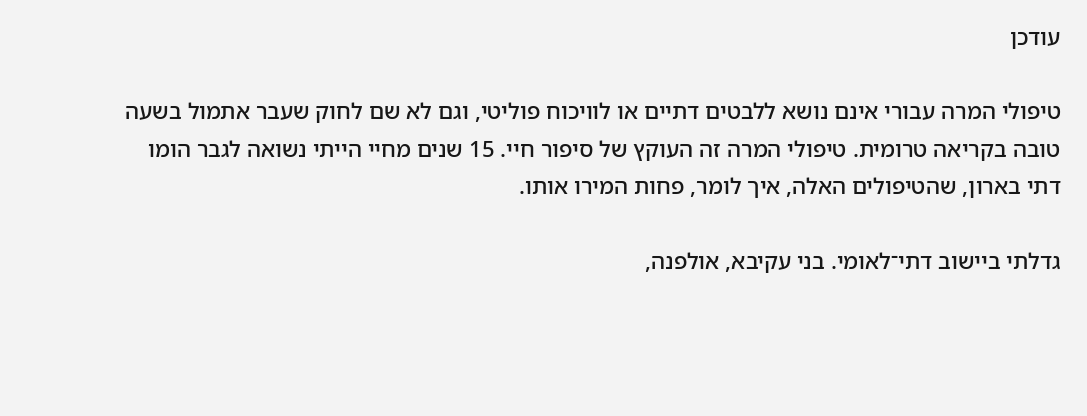עודכן

טיפולי המרה עבורי אינם נושא ללבטים דתיים או לוויכוח פוליטי, וגם לא שם לחוק שעבר אתמול בשעה טובה בקריאה טרומית. טיפולי המרה זה העוקץ של סיפור חיי. 15 שנים מחיי הייתי נשואה לגבר הומו דתי בארון, שהטיפולים האלה, איך לומר, פחות המירו אותו.

גדלתי ביישוב דתי־לאומי. בני עקיבא, אולפנה,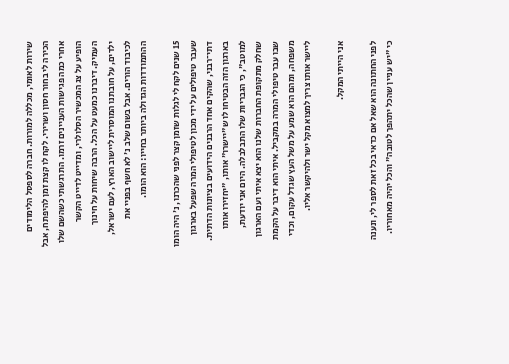שירות לאומי, מכללה למורות. חברה לספסל הלימודים הכירה לי בחור חסון ושרירי. לקח לו קצת זמן להיפתח, אבל אחרי כמה פגישות העניינים זרמו. התרגשתי כשהשם שלו הופיע על צג המכשיר הסלולרי, ומדייט לדייט הקשר העמיק. דיברנו כמעט על הכל. הרבה שיחות על חינוך ילדים, על חובתנו המוסרית ליישוב הארץ, לעם ישראל, לכיבוד הורים. אבל בשום שלב נ' לא חשף בפניי את ההתמודדות הגדולה ביותר בחייו: הוא הומו.

15 שנים לקח לי לגלות שזמן קצר לפני שהכרנו, נ' היה הומו שעבר טיפולים על ידי מכון לטיפולי המרה שפעל בארגון דתי־רבני, שהקים אחד הרבנים הידועים בציונות הדתית. בארגון הזה הבטיחו לו ש"יישרו" אותו, "יחזירו אותו למוטב", כי הגבריות שלו התבלבלה. היום אני יודעת, שחלק מתקופת החברות שלנו הוא יצא איתי ועם הארגון שבו עבר טיפולי המרה במקביל. איתי הוא דיבר על הקמת משפחה, ומהם הוא שמע על משל העץ שגדל עקום, וכדי ליישר אותו צריך למצוא מקל ישר ולהיקשר אליו.

אני הייתי המקל.

לפני החתונה הוא שאל אם כדאי בכל זאת לספר לי, ונענה כי "יש עניין שהכל יתהפך לטובה" והכל יהיה מאחוריו.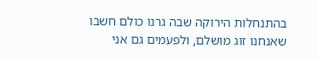בהתנחלות הירוקה שבה גרנו כולם חשבו שאנחנו זוג מושלם, ולפעמים גם אני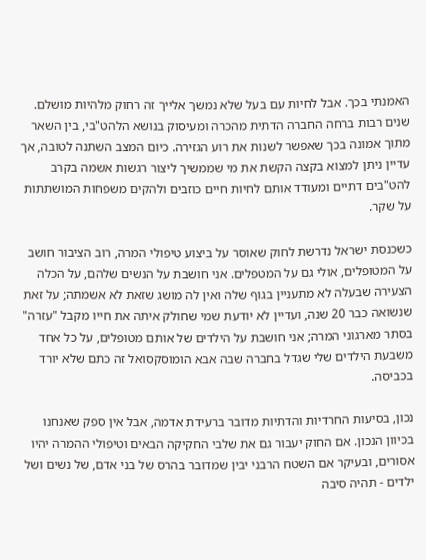האמנתי בכך. אבל לחיות עם בעל שלא נמשך אלייך זה רחוק מלהיות מושלם. שנים רבות ברחה החברה הדתית מהכרה ומעיסוק בנושא הלהט"בי, בין השאר מתוך אמונה בכך שאפשר לשנות את רוע הגזירה. כיום המצב השתנה לטובה, אך עדיין ניתן למצוא בקצה הקשת את מי שממשיך ליצור רגשות אשמה בקרב להט"בים דתיים ומעודד אותם לחיות חיים כוזבים ולהקים משפחות המושתתות על שקר.

כשכנסת ישראל נדרשת לחוק שאוסר על ביצוע טיפולי המרה, רוב הציבור חושב על המטופלים, אולי גם על המטפלים. אני חושבת על הנשים שלהם, על הכלה הצעירה שבעלה לא מתעניין בגוף שלה ואין לה מושג שזאת לא אשמתה; על זאת שנשואה כבר 20 שנה, ועדיין לא יודעת שמי שחולק איתה את חייו מקבל "עזרה" בסתר מארגוני המרה; אני חושבת על הילדים של אותם מטופלים, על כל אחד משבעת הילדים שלי שגדל בחברה שבה אבא הומוסקסואל זה כתם שלא יורד בכביסה.

נכון, בסיעות החרדיות והדתיות מדובר ברעידת אדמה, אבל אין ספק שאנחנו בכיוון הנכון. אם החוק יעבור גם את שלבי החקיקה הבאים וטיפולי ההמרה יהיו אסורים, ובעיקר אם השטח הרבני יבין שמדובר בהרס של בני אדם, של נשים ושל ילדים - תהיה סיבה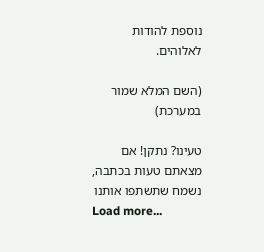נוספת להודות לאלוהים.

(השם המלא שמור במערכת)

טעינו? נתקן! אם מצאתם טעות בכתבה, נשמח שתשתפו אותנו
Load more...